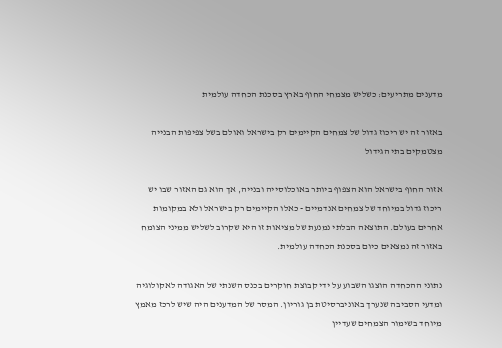מדענים מתריעים: כשליש מצמחי החוף בארץ בסכנת הכחדה עולמית

באזור זה יש ריכוז גדול של צמחים הקיימים רק בישראל ואולם בשל צפיפות הבנייה מצטמקים בתי הגידול

אזור החוף בישראל הוא הצפוף ביותר באוכלוסייה ובנייה, אך הוא גם האזור שבו יש ריכוז גדול במיוחד של צמחים אנדמיים - כאלו הקיימים רק בישראל ולא במקומות אחרים בעולם. התוצאה הבלתי נמנעת של מציאות זו היא שקרוב לשליש ממיני הצומח באזור זה נמצאים כיום בסכנת הכחדה עולמית.

נתוני ההכחדה הוצגו השבוע על ידי קבוצת חוקרים בכנס השנתי של האגודה לאקולוגיה ומדעי הסביבה שנערך באוניברסיטת בן גוריון. המסר של המדענים היה שיש לרכז מאמץ מיוחד בשימור הצמחים שעדיין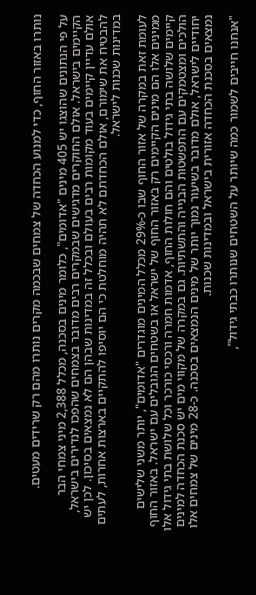נותרו באזור החוף, כדי למנוע הכחדה של צמחים שבכמה מקרים נותרו מהם רק שרידים מעטים.

על פי הנתונים שהוצגו יש 405 מינים "אדומים", כלומר מינים בסכנה, מכלל 2,388 מיני צמחי הבר הקיימים בישראל. אולם החוקרים מדגישים שבמקרים רבים מדובר בצמחים שהפכו לנדירים בישראל, אולם עדיין קיימים בעוד מקומות רבים בעולם ובכלל זה במדינות שבהן הם לא נמצאים בסיכון. לכן יש להבטיח את שימורם, אולם הכחדתם לא תהיה מוחלטת כי הם יוסיפו להתקיים בארצות אחרות, לעתים במדינות שכנות לישראל.

לעומת זאת במקרה של אזור החוף שבו כ-29% מכלל המינים מוגדרים "אדומים", יותר משני שלישים ממינים אלו הם מינים הקיימים רק באזור החוף של ישראל או בשטחים הגובלים עם ישראל. באזור החוף קיימים שלושה בתי גידול בולטים והם חולות החוף, אדמות חמרה ורכסי כורכר וכל שלושת בתי גידול אלו הולכים ומצטמקים עם התפשטות הבנייה והתשתיות. גם במקרה של מקווי מים יש סכנת הכחדה למינים יחודיים לישראל, אולם מדובר בשיעור נמוך יותר של מינים הנמצאים בסכנה. כ-28 מינים של צמחים אלו נמצאים בסכנת הכחדה אזורית בישראל ובמדינות שכנות.

"אנחנו חייבים לשמור כמה שיותר על השטחים שנותרו כבתי גידול",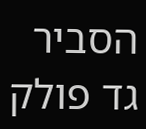הסביר גד פולק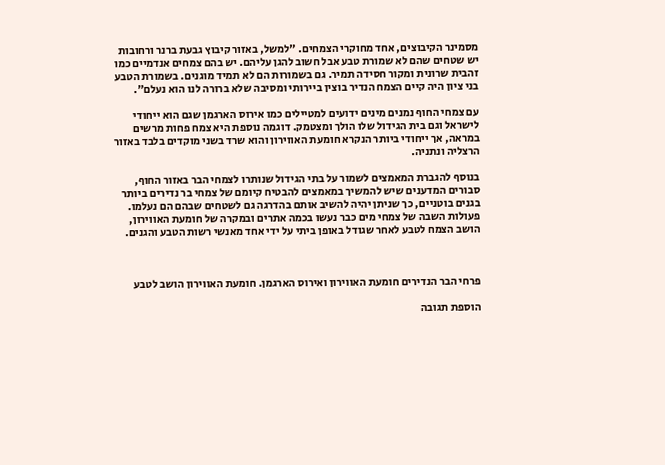מסמינר הקיבוצים, אחד מחוקרי הצמחים. "למשל, באזור קיבוץ גבעת ברנר ורחובות יש שטחים שהם לא שמורת טבע אבל חשוב להגן עליהם. יש בהם צמחים אנדמיים כמו זהבית שרונית ומקור חסידה תמיר. גם בשמורות הם לא תמיד מוגנים. בשמורת הטבע בני ציון היה קיים הצמח הנדיר בוצין ביירותי ומסיבה שלא ברורה לנו הוא נעלם".

עם צמחי החוף נמנים מינים ידועים למטיילים כמו אירוס הארגמן שגם הוא ייחודי לישראל וגם בית הגידול שלו הולך ומצטמק. דוגמה נוספת היא צמח פחות מרשים במראה, אך ייחודי ביותר הנקרא חומעת האווירון והוא שרד בשני מוקדים בלבד באזור הרצליה ונתניה.

בנוסף להגברת המאמצים לשמור על בתי הגידול שנותרו לצמחי הבר באזור החוף, סבורים המדענים שיש להמשיך במאמצים להבטיח קיומם של צמחי בר נדירים ביותר בגנים בוטניים, כך שניתן יהיה להשיב אותם בהדרגה גם לשטחים שבהם הם נעלמו. פעולות השבה של צמחי מים כבר נעשו בכמה אתרים ובמקרה של חומעת האווירון, הושב הצמח לטבע לאחר שגודל באופן ביתי על ידי אחד מאנשי רשות הטבע והגנים.



פרחי הבר הנדירים חומעת האווירון ואירוס הארגמן. חומעת האווירון הושב לטבע

הוספת תגובה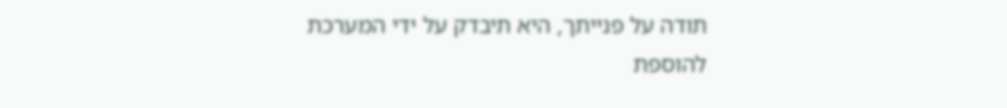תודה על פנייתך, היא תיבדק על ידי המערכת
להוספת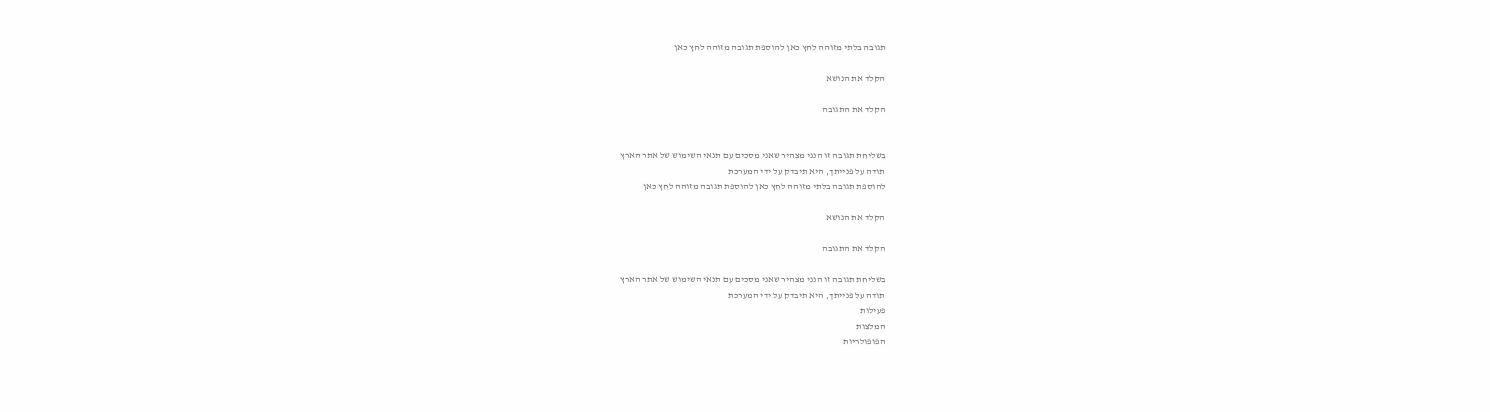תגובה בלתי מזוהה לחץ כאן להוספת תגובה מזוהה לחץ כאן

הקלד את הנושא

הקלד את התגובה


בשליחת תגובה זו הנני מצהיר שאני מסכים עם תנאי השימוש של אתר הארץ
תודה על פנייתך, היא תיבדק על ידי המערכת
להוספת תגובה בלתי מזוהה לחץ כאן להוספת תגובה מזוהה לחץ כאן

הקלד את הנושא

הקלד את התגובה

בשליחת תגובה זו הנני מצהיר שאני מסכים עם תנאי השימוש של אתר הארץ
תודה על פנייתך, היא תיבדק על ידי המערכת
פעילות
המלצות
הפופולריות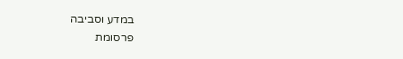במדע וסביבה
פרסומת